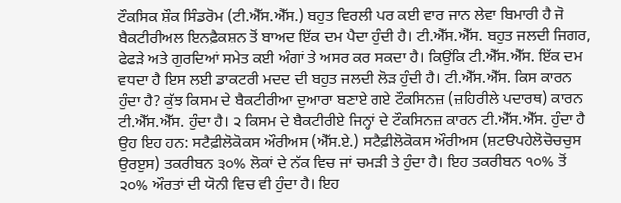ਟੌਕਸਿਕ ਸ਼ੌਕ ਸਿੰਡਰੋਮ (ਟੀ.ਐੱਸ.ਐੱਸ.) ਬਹੁਤ ਵਿਰਲੀ ਪਰ ਕਈ ਵਾਰ ਜਾਨ ਲੇਵਾ ਬਿਮਾਰੀ ਹੈ ਜੋ ਬੈਕਟੀਰੀਅਲ ਇਨਫ਼ੈਕਸ਼ਨ ਤੋਂ ਬਾਅਦ ਇੱਕ ਦਮ ਪੈਦਾ ਹੁੰਦੀ ਹੈ। ਟੀ.ਐੱਸ.ਐੱਸ. ਬਹੁਤ ਜਲਦੀ ਜਿਗਰ, ਫੇਫੜੇ ਅਤੇ ਗੁਰਦਿਆਂ ਸਮੇਤ ਕਈ ਅੰਗਾਂ ਤੇ ਅਸਰ ਕਰ ਸਕਦਾ ਹੈ। ਕਿਉਂਕਿ ਟੀ.ਐੱਸ.ਐੱਸ. ਇੱਕ ਦਮ ਵਧਦਾ ਹੈ ਇਸ ਲਈ ਡਾਕਟਰੀ ਮਦਦ ਦੀ ਬਹੁਤ ਜਲਦੀ ਲੋੜ ਹੁੰਦੀ ਹੈ। ਟੀ.ਐੱਸ.ਐੱਸ. ਕਿਸ ਕਾਰਨ ਹੁੰਦਾ ਹੈ? ਕੁੱਝ ਕਿਸਮ ਦੇ ਬੈਕਟੀਰੀਆ ਦੁਆਰਾ ਬਣਾਏ ਗਏ ਟੌਕਸਿਨਜ਼ (ਜ਼ਹਿਰੀਲੇ ਪਦਾਰਥ) ਕਾਰਨ ਟੀ.ਐੱਸ.ਐੱਸ. ਹੁੰਦਾ ਹੈ। ੨ ਕਿਸਮ ਦੇ ਬੈਕਟੀਰੀਏ ਜਿਨ੍ਹਾਂ ਦੇ ਟੌਕਸਿਨਜ਼ ਕਾਰਨ ਟੀ.ਐੱਸ.ਐੱਸ. ਹੁੰਦਾ ਹੈ ਉਹ ਇਹ ਹਨ: ਸਟੈਫ਼ੀਲੋਕੋਕਸ ਔਰੀਅਸ (ਐੱਸ.ਏ.) ਸਟੈਫ਼ੀਲੋਕੋਕਸ ਔਰੀਅਸ (ਸ਼ਟੳਪਹੇਲੋਚੋਚਚੁਸ ਉਰੲੁਸ) ਤਕਰੀਬਨ ੩੦% ਲੋਕਾਂ ਦੇ ਨੱਕ ਵਿਚ ਜਾਂ ਚਮੜੀ ਤੇ ਹੁੰਦਾ ਹੈ। ਇਹ ਤਕਰੀਬਨ ੧੦% ਤੋਂ ੨੦% ਔਰਤਾਂ ਦੀ ਯੋਨੀ ਵਿਚ ਵੀ ਹੁੰਦਾ ਹੈ। ਇਹ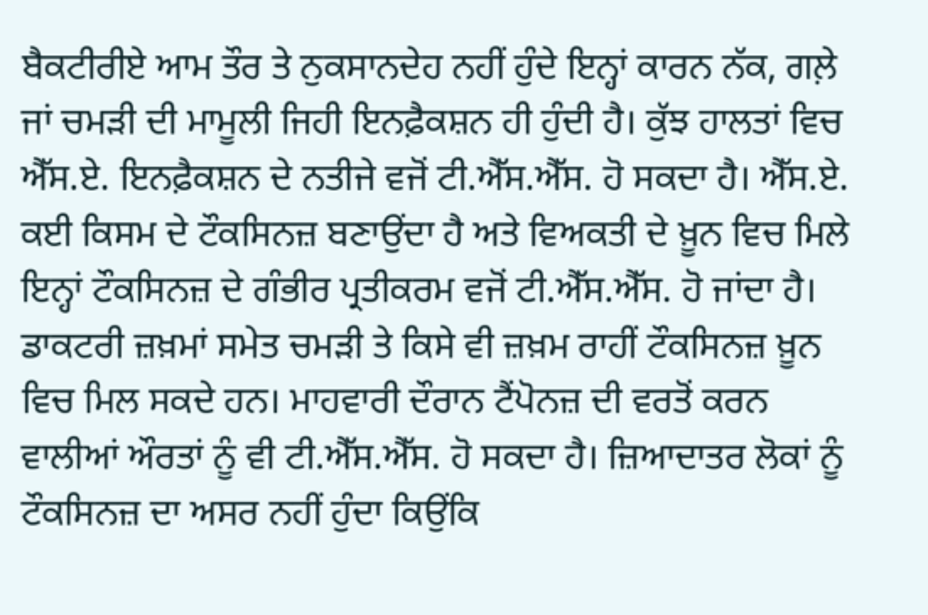ਬੈਕਟੀਰੀਏ ਆਮ ਤੌਰ ਤੇ ਨੁਕਸਾਨਦੇਹ ਨਹੀਂ ਹੁੰਦੇ ਇਨ੍ਹਾਂ ਕਾਰਨ ਨੱਕ, ਗਲ਼ੇ ਜਾਂ ਚਮੜੀ ਦੀ ਮਾਮੂਲੀ ਜਿਹੀ ਇਨਫ਼ੈਕਸ਼ਨ ਹੀ ਹੁੰਦੀ ਹੈ। ਕੁੱਝ ਹਾਲਤਾਂ ਵਿਚ ਐੱਸ.ਏ. ਇਨਫ਼ੈਕਸ਼ਨ ਦੇ ਨਤੀਜੇ ਵਜੋਂ ਟੀ.ਐੱਸ.ਐੱਸ. ਹੋ ਸਕਦਾ ਹੈ। ਐੱਸ.ਏ. ਕਈ ਕਿਸਮ ਦੇ ਟੌਕਸਿਨਜ਼ ਬਣਾਉਂਦਾ ਹੈ ਅਤੇ ਵਿਅਕਤੀ ਦੇ ਖ਼ੂਨ ਵਿਚ ਮਿਲੇ ਇਨ੍ਹਾਂ ਟੌਕਸਿਨਜ਼ ਦੇ ਗੰਭੀਰ ਪ੍ਰਤੀਕਰਮ ਵਜੋਂ ਟੀ.ਐੱਸ.ਐੱਸ. ਹੋ ਜਾਂਦਾ ਹੈ। ਡਾਕਟਰੀ ਜ਼ਖ਼ਮਾਂ ਸਮੇਤ ਚਮੜੀ ਤੇ ਕਿਸੇ ਵੀ ਜ਼ਖ਼ਮ ਰਾਹੀਂ ਟੌਕਸਿਨਜ਼ ਖ਼ੂਨ ਵਿਚ ਮਿਲ ਸਕਦੇ ਹਨ। ਮਾਹਵਾਰੀ ਦੌਰਾਨ ਟੈਂਪੋਨਜ਼ ਦੀ ਵਰਤੋਂ ਕਰਨ ਵਾਲੀਆਂ ਔਰਤਾਂ ਨੂੰ ਵੀ ਟੀ.ਐੱਸ.ਐੱਸ. ਹੋ ਸਕਦਾ ਹੈ। ਜ਼ਿਆਦਾਤਰ ਲੋਕਾਂ ਨੂੰ ਟੌਕਸਿਨਜ਼ ਦਾ ਅਸਰ ਨਹੀਂ ਹੁੰਦਾ ਕਿਉਂਕਿ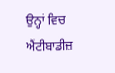ਉਨ੍ਹਾਂ ਵਿਚ ਐਂਟੀਬਾਡੀਜ਼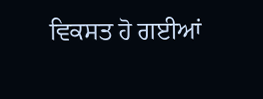ਵਿਕਸਤ ਹੋ ਗਈਆਂ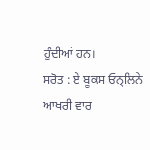ਹੁੰਦੀਆਂ ਹਨ।
ਸਰੋਤ : ਏ ਬੂਕਸ ਓਨ੍ਲਿਨੇ
ਆਖਰੀ ਵਾਰ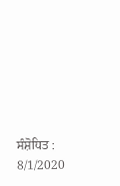ਸੰਸ਼ੋਧਿਤ : 8/1/2020